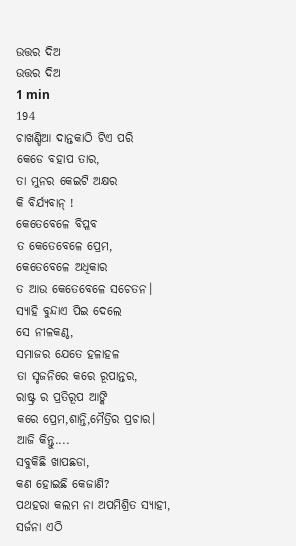ଉତ୍ତର ଦିଅ
ଉତ୍ତର ଦିଅ
1 min
194
ଚାଖଣ୍ଡିଆ ଦାନ୍ତକାଠି ଟିଏ ପରି
କେଡେ ବହାପ ତାର,
ତା ମୁନର କେଇଟି ଅକ୍ଷର
କି ବିର୍ଯ୍ୟବାନ୍ !
କେତେବେଳେ ବିପ୍ଳବ
ତ କେତେବେଳେ ପ୍ରେମ,
କେତେବେଳେ ଅଧିକାର
ତ ଆଉ କେତେବେଳେ ସଚେତନ।
ସ୍ୟାହି ବୁନ୍ଦାଏ ପିଇ ଦେଲେ
ସେ ନୀଳକଣ୍ଠ,
ସମାଜର ଯେତେ ହଳାହଳ
ତା ସୃଜନିରେ କରେ ରୂପାନ୍ତର,
ରାଷ୍ଟ୍ର ର ପ୍ରତିରୂପ ଆଙ୍କି
କରେ ପ୍ରେମ,ଶାନ୍ତି,ମୈତ୍ରିର ପ୍ରଚାର।
ଆଜି କିନ୍ତୁ....
ସବୁକିଛି ଖାପଛଡା,
କଣ ହୋଇଛି କେଜାଣି?
ପଥହରା କଲମ ନା ଅପମିଶ୍ରିତ ସ୍ୟାହୀ,
ସର୍ଜନା ଏଠି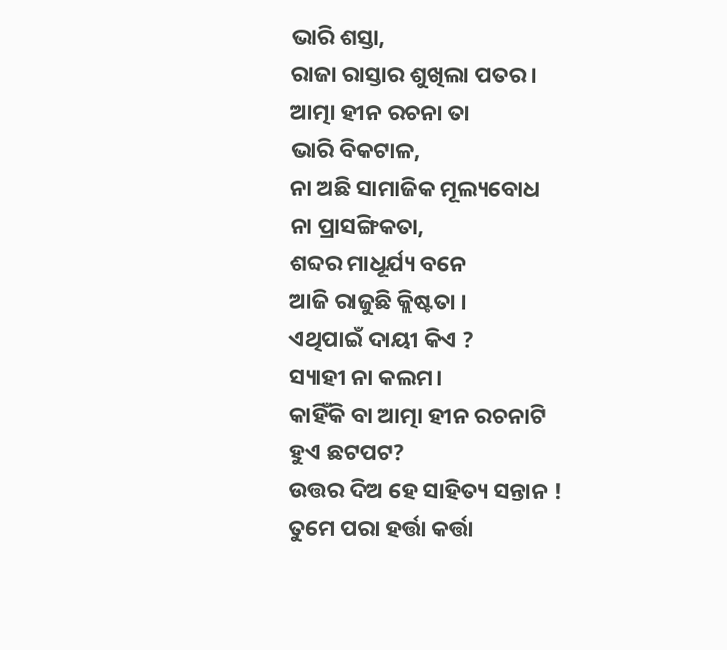ଭାରି ଶସ୍ତା,
ରାଜା ରାସ୍ତାର ଶୁଖିଲା ପତର।
ଆତ୍ମା ହୀନ ରଚନା ତା
ଭାରି ବିକଟାଳ,
ନା ଅଛି ସାମାଜିକ ମୂଲ୍ୟବୋଧ
ନା ପ୍ରାସଙ୍ଗିକତା,
ଶବ୍ଦର ମାଧୂର୍ଯ୍ୟ ବନେ
ଆଜି ରାଜୁଛି କ୍ଲିଷ୍ଟତା ।
ଏଥିପାଇଁ ଦାୟୀ କିଏ ?
ସ୍ୟାହୀ ନା କଲମ।
କାହିଁକି ବା ଆତ୍ମା ହୀନ ରଚନାଟି
ହୁଏ ଛଟପଟ?
ଉତ୍ତର ଦିଅ ହେ ସାହିତ୍ୟ ସନ୍ତାନ !
ତୁମେ ପରା ହର୍ତ୍ତା କର୍ତ୍ତା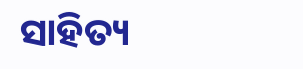ସାହିତ୍ୟ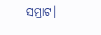ସମ୍ରାଟ।